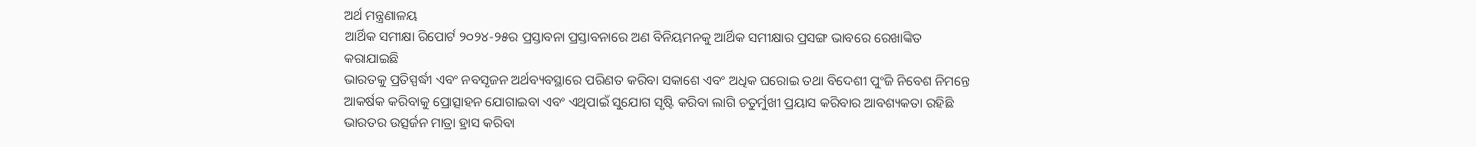ଅର୍ଥ ମନ୍ତ୍ରଣାଳୟ
ଆର୍ଥିକ ସମୀକ୍ଷା ରିପୋର୍ଟ ୨୦୨୪-୨୫ର ପ୍ରସ୍ତାବନା ପ୍ରସ୍ତାବନାରେ ଅଣ ବିନିୟମନକୁ ଆର୍ଥିକ ସମୀକ୍ଷାର ପ୍ରସଙ୍ଗ ଭାବରେ ରେଖାଙ୍କିତ କରାଯାଇଛି
ଭାରତକୁ ପ୍ରତିସ୍ପର୍ଦ୍ଧୀ ଏବଂ ନବସୃଜନ ଅର୍ଥବ୍ୟବସ୍ଥାରେ ପରିଣତ କରିବା ସକାଶେ ଏବଂ ଅଧିକ ଘରୋଇ ତଥା ବିଦେଶୀ ପୁଂଜି ନିବେଶ ନିମନ୍ତେ ଆକର୍ଷକ କରିବାକୁ ପ୍ରୋତ୍ସାହନ ଯୋଗାଇବା ଏବଂ ଏଥିପାଇଁ ସୁଯୋଗ ସୃଷ୍ଟି କରିବା ଲାଗି ଚତୁର୍ମୁଖୀ ପ୍ରୟାସ କରିବାର ଆବଶ୍ୟକତା ରହିଛି
ଭାରତର ଉତ୍ସର୍ଜନ ମାତ୍ରା ହ୍ରାସ କରିବା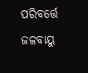ପରିବର୍ତ୍ତେ ଜଳବାୟୁ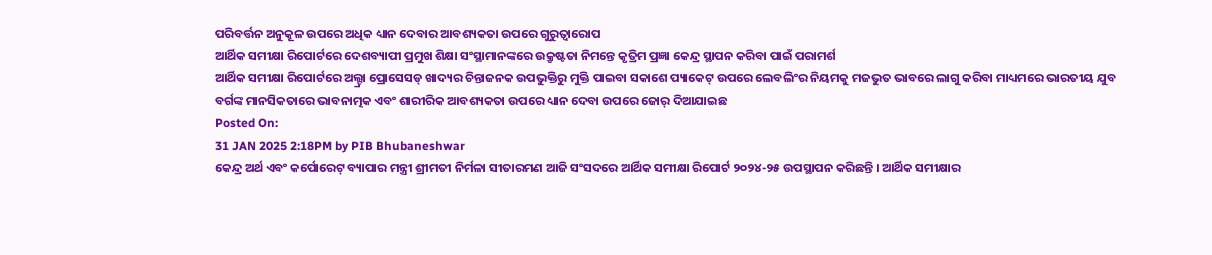ପରିବର୍ତ୍ତନ ଅନୁକୂଳ ଉପରେ ଅଧିକ ଧ୍ୟାନ ଦେବାର ଆବଶ୍ୟକତା ଉପରେ ଗୁରୁତ୍ୱାରୋପ
ଆର୍ଥିକ ସମୀକ୍ଷା ରିପୋର୍ଟରେ ଦେଶବ୍ୟାପୀ ପ୍ରମୁଖ ଶିକ୍ଷା ସଂସ୍ଥାମାନଙ୍କରେ ଉକ୍ରୃଷ୍ଟତା ନିମନ୍ତେ କୃତ୍ରିମ ପ୍ରଜ୍ଞା କେନ୍ଦ୍ର ସ୍ଥାପନ କରିବା ପାଇଁ ପରାମର୍ଶ
ଆର୍ଥିକ ସମୀକ୍ଷା ରିପୋର୍ଟରେ ଅଲ୍ଟ୍ରା ପ୍ରୋସେସଡ୍ ଖାଦ୍ୟର ଚିନ୍ତାଜନକ ଉପଭୁକ୍ତିରୁ ମୁକ୍ତି ପାଇବା ସକାଶେ ପ୍ୟାକେଟ୍ ଉପରେ ଲେବଲିଂର ନିୟମକୁ ମଜଭୁତ ଭାବରେ ଲାଗୁ କରିବା ମାଧ୍ୟମରେ ଭାରତୀୟ ଯୁବ ବର୍ଗଙ୍କ ମାନସିକତାରେ ଭାବନାତ୍ମକ ଏବଂ ଶାରୀରିକ ଆବଶ୍ୟକତା ଉପରେ ଧ୍ୟାନ ଦେବା ଉପରେ ଜୋର୍ ଦିଆଯାଇଛ
Posted On:
31 JAN 2025 2:18PM by PIB Bhubaneshwar
କେନ୍ଦ୍ର ଅର୍ଥ ଏବଂ କର୍ପୋରେଟ୍ ବ୍ୟାପାର ମନ୍ତ୍ରୀ ଶ୍ରୀମତୀ ନିର୍ମଳା ସୀତାରମଣ ଆଜି ସଂସଦରେ ଆର୍ଥିକ ସମୀକ୍ଷା ରିପୋର୍ଟ ୨୦୨୪-୨୫ ଉପସ୍ଥାପନ କରିଛନ୍ତି । ଆର୍ଥିକ ସମୀକ୍ଷାର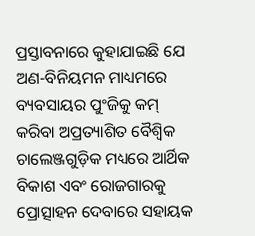ପ୍ରସ୍ତାବନାରେ କୁହାଯାଇଛି ଯେ ଅଣ-ବିନିୟମନ ମାଧ୍ୟମରେ ବ୍ୟବସାୟର ପୁଂଜିକୁ କମ୍ କରିବା ଅପ୍ରତ୍ୟାଶିତ ବୈଶ୍ୱିକ ଚାଲେଞ୍ଜଗୁଡ଼ିକ ମଧ୍ୟରେ ଆର୍ଥିକ ବିକାଶ ଏବଂ ରୋଜଗାରକୁ ପ୍ରୋତ୍ସାହନ ଦେବାରେ ସହାୟକ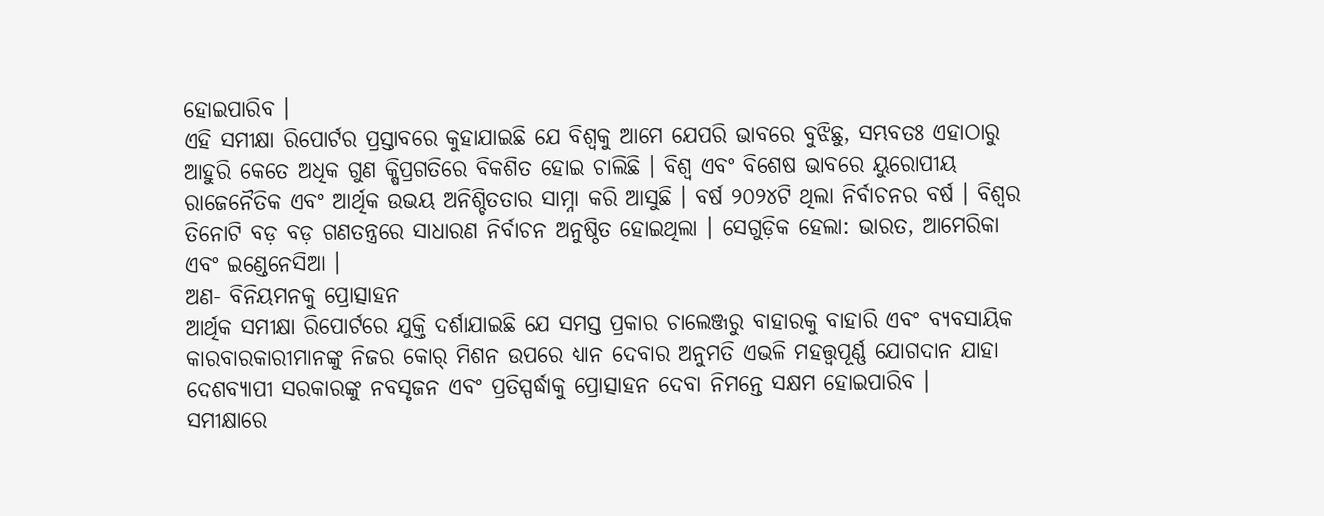ହୋଇପାରିବ ।
ଏହି ସମୀକ୍ଷା ରିପୋର୍ଟର ପ୍ରସ୍ତାବରେ କୁହାଯାଇଛି ଯେ ବିଶ୍ୱକୁ ଆମେ ଯେପରି ଭାବରେ ବୁଝିଛୁ, ସମ୍ଭବତଃ ଏହାଠାରୁ ଆହୁରି କେତେ ଅଧିକ ଗୁଣ କ୍ଷିପ୍ରଗତିରେ ବିକଶିତ ହୋଇ ଚାଲିଛି । ବିଶ୍ୱ ଏବଂ ବିଶେଷ ଭାବରେ ୟୁରୋପୀୟ ରାଜେନୈତିକ ଏବଂ ଆର୍ଥିକ ଉଭୟ ଅନିଶ୍ଚିତତାର ସାମ୍ନା କରି ଆସୁଛି । ବର୍ଷ ୨୦୨୪ଟି ଥିଲା ନିର୍ବାଚନର ବର୍ଷ । ବିଶ୍ୱର ତିନୋଟି ବଡ଼ ବଡ଼ ଗଣତନ୍ତ୍ରରେ ସାଧାରଣ ନିର୍ବାଚନ ଅନୁଷ୍ଠିତ ହୋଇଥିଲା । ସେଗୁଡ଼ିକ ହେଲା: ଭାରତ, ଆମେରିକା ଏବଂ ଇଣ୍ଡେନେସିଆ ।
ଅଣ- ବିନିୟମନକୁ ପ୍ରୋତ୍ସାହନ
ଆର୍ଥିକ ସମୀକ୍ଷା ରିପୋର୍ଟରେ ଯୁକ୍ତି ଦର୍ଶାଯାଇଛି ଯେ ସମସ୍ତ ପ୍ରକାର ଚାଲେଞ୍ଜରୁ ବାହାରକୁ ବାହାରି ଏବଂ ବ୍ୟବସାୟିକ କାରବାରକାରୀମାନଙ୍କୁ ନିଜର କୋର୍ ମିଶନ ଉପରେ ଧ୍ୟାନ ଦେବାର ଅନୁମତି ଏଭଳି ମହତ୍ତ୍ୱପୂର୍ଣ୍ଣ ଯୋଗଦାନ ଯାହା ଦେଶବ୍ୟାପୀ ସରକାରଙ୍କୁ ନବସୃଜନ ଏବଂ ପ୍ରତିସ୍ପର୍ଦ୍ଧାକୁ ପ୍ରୋତ୍ସାହନ ଦେବା ନିମନ୍ତେ ସକ୍ଷମ ହୋଇପାରିବ ।
ସମୀକ୍ଷାରେ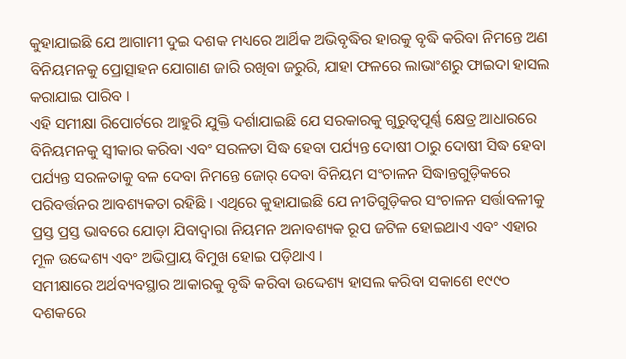କୁହାଯାଇଛି ଯେ ଆଗାମୀ ଦୁଇ ଦଶକ ମଧ୍ୟରେ ଆର୍ଥିକ ଅଭିବୃଦ୍ଧିର ହାରକୁ ବୃଦ୍ଧି କରିବା ନିମନ୍ତେ ଅଣ ବିନିୟମନକୁ ପ୍ରୋତ୍ସାହନ ଯୋଗାଣ ଜାରି ରଖିବା ଜରୁରି, ଯାହା ଫଳରେ ଲାଭାଂଶରୁ ଫାଇଦା ହାସଲ କରାଯାଇ ପାରିବ ।
ଏହି ସମୀକ୍ଷା ରିପୋର୍ଟରେ ଆହୁରି ଯୁକ୍ତି ଦର୍ଶାଯାଇଛି ଯେ ସରକାରକୁ ଗୁରୁତ୍ୱପୂର୍ଣ୍ଣ କ୍ଷେତ୍ର ଆଧାରରେ ବିନିୟମନକୁ ସ୍ୱୀକାର କରିବା ଏବଂ ସରଳତା ସିଦ୍ଧ ହେବା ପର୍ଯ୍ୟନ୍ତ ଦୋଷୀ ଠାରୁ ଦୋଷୀ ସିଦ୍ଧ ହେବା ପର୍ଯ୍ୟନ୍ତ ସରଳତାକୁ ବଳ ଦେବା ନିମନ୍ତେ ଜୋର୍ ଦେବା ବିନିୟମ ସଂଚାଳନ ସିଦ୍ଧାନ୍ତଗୁଡ଼ିକରେ ପରିବର୍ତ୍ତନର ଆବଶ୍ୟକତା ରହିଛି । ଏଥିରେ କୁହାଯାଇଛି ଯେ ନୀତିଗୁଡ଼ିକର ସଂଚାଳନ ସର୍ତ୍ତାବଳୀକୁ ପ୍ରସ୍ତ ପ୍ରସ୍ତ ଭାବରେ ଯୋଡ଼ା ଯିବାଦ୍ୱାରା ନିୟମନ ଅନାବଶ୍ୟକ ରୂପ ଜଟିଳ ହୋଇଥାଏ ଏବଂ ଏହାର ମୂଳ ଉଦ୍ଦେଶ୍ୟ ଏବଂ ଅଭିପ୍ରାୟ ବିମୁଖ ହୋଇ ପଡ଼ିଥାଏ ।
ସମୀକ୍ଷାରେ ଅର୍ଥବ୍ୟବସ୍ଥାର ଆକାରକୁ ବୃଦ୍ଧି କରିବା ଉଦ୍ଦେଶ୍ୟ ହାସଲ କରିବା ସକାଶେ ୧୯୯୦ ଦଶକରେ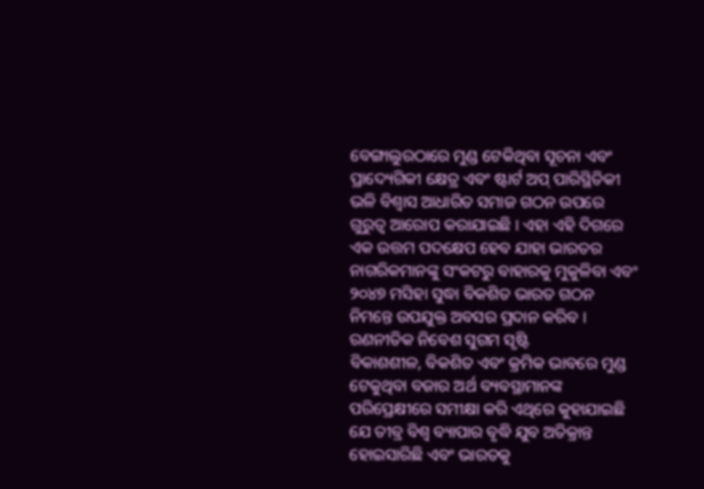ବେଙ୍ଗାଲୁରଠାରେ ମୁଣ୍ଡ ଟେକିଥିବା ସୂଚନା ଏବଂ ପ୍ରାଦ୍ୟେଗିକୀ କ୍ଷେତ୍ର ଏବଂ ଷ୍ଟାର୍ଟ ଅପ୍ ପାରିସ୍ଥିତିକୀ ଭଳି ବିଶ୍ୱାସ ଆଧାରିତ ସମାଜ ଗଠନ ଉପରେ ଗୁରୁତ୍ୱ ଆରୋପ କରାଯାଇଛି । ଏହା ଏହି ଦିଗରେ ଏକ ଉତ୍ତମ ପଦକ୍ଷେପ ହେବ ଯାହା ଭାରତର ନାଗରିକମାନଙ୍କୁ ସଂକଟରୁ ବାହାରକୁ ମୁକୁଳିବା ଏବଂ ୨୦୪୭ ମସିହା ସୁଦ୍ଧା ବିକଶିତ ଭାରତ ଗଠନ ନିମନ୍ତେ ଉପଯୁକ୍ତ ଅବସର ପ୍ରଦାନ କରିବ ।
ରଣନୀତିକ ନିବେଶ ସୁଗମ ସୃଷ୍ଟି
ବିକାଶଶୀଳ, ବିକଶିତ ଏବଂ କ୍ରମିକ ଭାବରେ ମୁଣ୍ଡ ଟେକୁଥିବା ବଜାର ଅର୍ଥ ବ୍ୟବସ୍ଥାମାନଙ୍କ ପରିପ୍ରେକ୍ଷୀରେ ସମୀକ୍ଷା କରି ଏଥିରେ କୁହାଯାଇଛି ଯେ ତୀବ୍ର ବିଶ୍ୱ ବ୍ୟାପାର ବୃଦ୍ଧି ଯୁବ ଅତିକ୍ରାନ୍ତ ହୋଇସାରିଛି ଏବଂ ଭାରତକୁ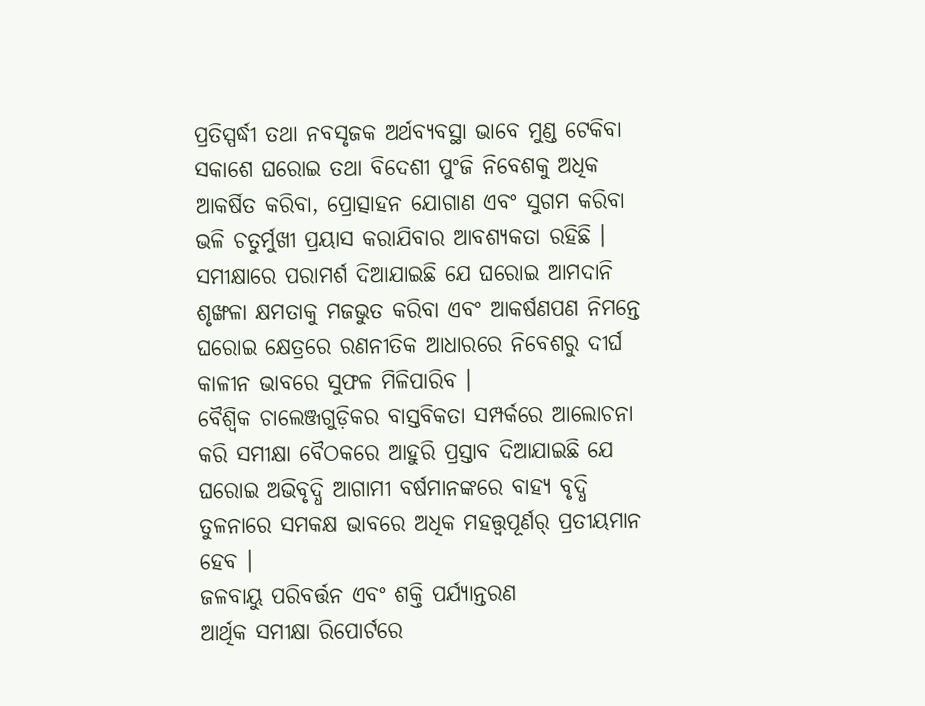ପ୍ରତିସ୍ପର୍ଦ୍ଧୀ ତଥା ନବସୃଜକ ଅର୍ଥବ୍ୟବସ୍ଥା ଭାବେ ମୁଣ୍ଡ ଟେକିବା ସକାଶେ ଘରୋଇ ତଥା ବିଦେଶୀ ପୁଂଜି ନିବେଶକୁ ଅଧିକ ଆକର୍ଷିତ କରିବା, ପ୍ରୋତ୍ସାହନ ଯୋଗାଣ ଏବଂ ସୁଗମ କରିବା ଭଳି ଚତୁର୍ମୁଖୀ ପ୍ରୟାସ କରାଯିବାର ଆବଶ୍ୟକତା ରହିଛି । ସମୀକ୍ଷାରେ ପରାମର୍ଶ ଦିଆଯାଇଛି ଯେ ଘରୋଇ ଆମଦାନି ଶୃଙ୍ଖଳା କ୍ଷମତାକୁ ମଜଭୁତ କରିବା ଏବଂ ଆକର୍ଷଣପଣ ନିମନ୍ତେ ଘରୋଇ କ୍ଷେତ୍ରରେ ରଣନୀତିକ ଆଧାରରେ ନିବେଶରୁ ଦୀର୍ଘ କାଳୀନ ଭାବରେ ସୁଫଳ ମିଳିପାରିବ ।
ବୈଶ୍ୱିକ ଚାଲେଞ୍ଜଗୁଡ଼ିକର ବାସ୍ତବିକତା ସମ୍ପର୍କରେ ଆଲୋଚନା କରି ସମୀକ୍ଷା ବୈଠକରେ ଆହୁରି ପ୍ରସ୍ତାବ ଦିଆଯାଇଛି ଯେ ଘରୋଇ ଅଭିବୃଦ୍ଧି ଆଗାମୀ ବର୍ଷମାନଙ୍କରେ ବାହ୍ୟ ବୃଦ୍ଧି ତୁଳନାରେ ସମକକ୍ଷ ଭାବରେ ଅଧିକ ମହତ୍ତ୍ୱପୂର୍ଣର୍ ପ୍ରତୀୟମାନ ହେବ ।
ଜଳବାୟୁ ପରିବର୍ତ୍ତନ ଏବଂ ଶକ୍ତି ପର୍ଯ୍ୟାନ୍ତରଣ
ଆର୍ଥିକ ସମୀକ୍ଷା ରିପୋର୍ଟରେ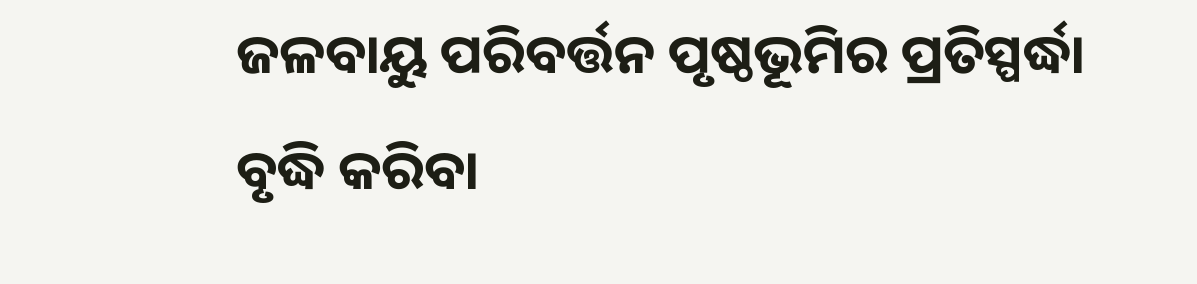ଜଳବାୟୁ ପରିବର୍ତ୍ତନ ପୃଷ୍ଠଭୂମିର ପ୍ରତିସ୍ପର୍ଦ୍ଧା ବୃଦ୍ଧି କରିବା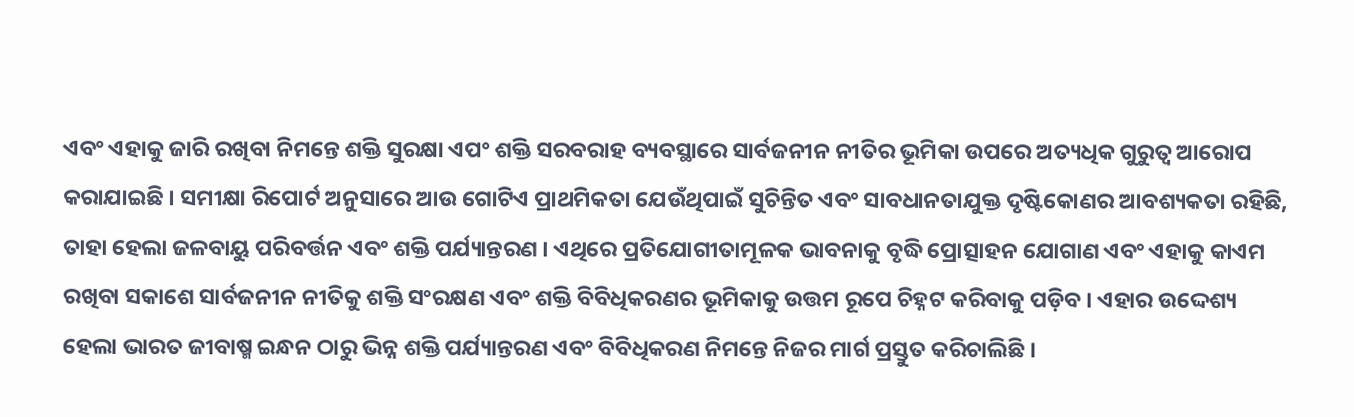ଏବଂ ଏହାକୁ ଜାରି ରଖିବା ନିମନ୍ତେ ଶକ୍ତି ସୁରକ୍ଷା ଏପଂ ଶକ୍ତି ସରବରାହ ବ୍ୟବସ୍ଥାରେ ସାର୍ବଜନୀନ ନୀତିର ଭୂମିକା ଉପରେ ଅତ୍ୟଧିକ ଗୁରୁତ୍ୱ ଆରୋପ କରାଯାଇଛି । ସମୀକ୍ଷା ରିପୋର୍ଟ ଅନୁସାରେ ଆଉ ଗୋଟିଏ ପ୍ରାଥମିକତା ଯେଉଁଥିପାଇଁ ସୁଚିନ୍ତିତ ଏବଂ ସାବଧାନତାଯୁକ୍ତ ଦୃଷ୍ଟିକୋଣର ଆବଶ୍ୟକତା ରହିଛି, ତାହା ହେଲା ଜଳବାୟୁ ପରିବର୍ତ୍ତନ ଏବଂ ଶକ୍ତି ପର୍ଯ୍ୟାନ୍ତରଣ । ଏଥିରେ ପ୍ରତିଯୋଗୀତାମୂଳକ ଭାବନାକୁ ବୃଦ୍ଧି ପ୍ରୋତ୍ସାହନ ଯୋଗାଣ ଏବଂ ଏହାକୁ କାଏମ ରଖିବା ସକାଶେ ସାର୍ବଜନୀନ ନୀତିକୁ ଶକ୍ତି ସଂରକ୍ଷଣ ଏବଂ ଶକ୍ତି ବିବିଧିକରଣର ଭୂମିକାକୁ ଉତ୍ତମ ରୂପେ ଚିହ୍ନଟ କରିବାକୁ ପଡ଼ିବ । ଏହାର ଉଦ୍ଦେଶ୍ୟ ହେଲା ଭାରତ ଜୀବାଷ୍ମ ଇନ୍ଧନ ଠାରୁ ଭିନ୍ନ ଶକ୍ତି ପର୍ଯ୍ୟାନ୍ତରଣ ଏବଂ ବିବିଧିକରଣ ନିମନ୍ତେ ନିଜର ମାର୍ଗ ପ୍ରସ୍ତୁତ କରିଚାଲିଛି ।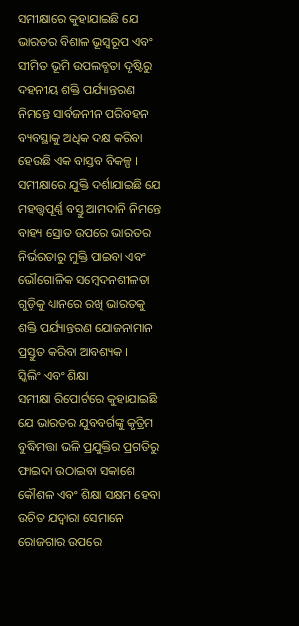ସମୀକ୍ଷାରେ କୁହାଯାଇଛି ଯେ ଭାରତର ବିଶାଳ ଭୂସ୍ୱରୂପ ଏବଂ ସୀମିତ ଭୂମି ଉପଲବ୍ଧତା ଦୃଷ୍ଟିରୁ ଦହନୀୟ ଶକ୍ତି ପର୍ଯ୍ୟାନ୍ତରଣ ନିମନ୍ତେ ସାର୍ବଜନୀନ ପରିବହନ ବ୍ୟବସ୍ଥାକୁ ଅଧିକ ଦକ୍ଷ କରିବା ହେଉଛି ଏକ ବାସ୍ତବ ବିକଳ୍ପ ।
ସମୀକ୍ଷାରେ ଯୁକ୍ତି ଦର୍ଶାଯାଇଛି ଯେ ମହତ୍ତ୍ୱପୂର୍ଣ୍ଣ ବସ୍ତୁ ଆମଦାନି ନିମନ୍ତେ ବାହ୍ୟ ସ୍ରୋତ ଉପରେ ଭାରତର ନିର୍ଭରତାରୁ ମୁକ୍ତି ପାଇବା ଏବଂ ଭୌଗୋଳିକ ସମ୍ବେଦନଶୀଳତା ଗୁଡ଼ିକୁ ଧ୍ୟାନରେ ରଖି ଭାରତକୁ ଶକ୍ତି ପର୍ଯ୍ୟାନ୍ତରଣ ଯୋଜନାମାନ ପ୍ରସ୍ତୁତ କରିବା ଆବଶ୍ୟକ ।
ସ୍କିଲିଂ ଏବଂ ଶିକ୍ଷା
ସମୀକ୍ଷା ରିପୋର୍ଟରେ କୁହାଯାଇଛି ଯେ ଭାରତର ଯୁବବର୍ଗଙ୍କୁ କୃତ୍ରିମ ବୁଦ୍ଧିମତ୍ତା ଭଳି ପ୍ରଯୁକ୍ତିର ପ୍ରଗତିରୁ ଫାଇଦା ଉଠାଇବା ସକାଶେ କୌଶଳ ଏବଂ ଶିକ୍ଷା ସକ୍ଷମ ହେବା ଉଚିତ ଯଦ୍ୱାରା ସେମାନେ ରୋଜଗାର ଉପରେ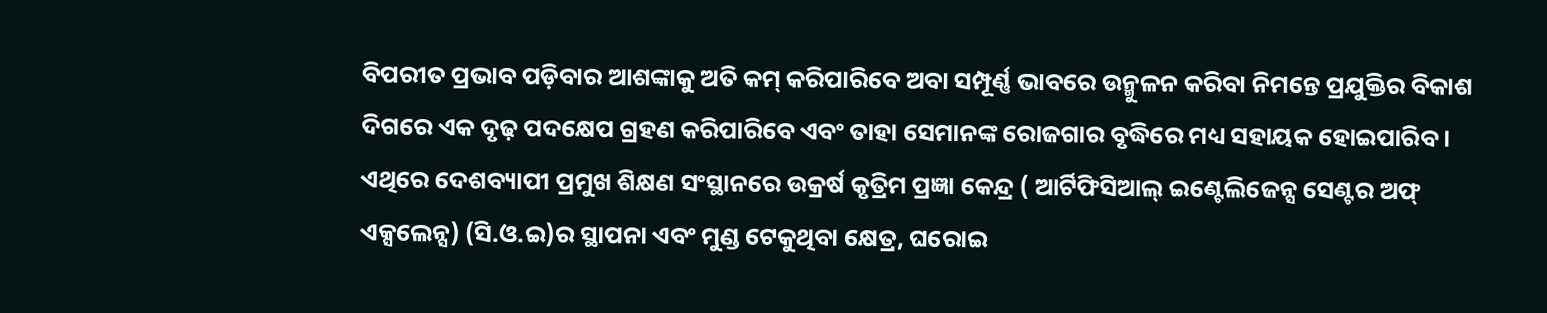ବିପରୀତ ପ୍ରଭାବ ପଡ଼ିବାର ଆଶଙ୍କାକୁ ଅତି କମ୍ କରିପାରିବେ ଅବା ସମ୍ପୂର୍ଣ୍ଣ ଭାବରେ ଉନ୍ମୁଳନ କରିବା ନିମନ୍ତେ ପ୍ରଯୁକ୍ତିର ବିକାଶ ଦିଗରେ ଏକ ଦୃଢ଼ ପଦକ୍ଷେପ ଗ୍ରହଣ କରିପାରିବେ ଏବଂ ତାହା ସେମାନଙ୍କ ରୋଜଗାର ବୃଦ୍ଧିରେ ମଧ୍ୟ ସହାୟକ ହୋଇପାରିବ । ଏଥିରେ ଦେଶବ୍ୟାପୀ ପ୍ରମୁଖ ଶିକ୍ଷଣ ସଂସ୍ଥାନରେ ଉକ୍ରର୍ଷ କୃତ୍ରିମ ପ୍ରଜ୍ଞା କେନ୍ଦ୍ର ( ଆର୍ଟିଫିସିଆଲ୍ ଇଣ୍ଟେଲିଜେନ୍ସ ସେଣ୍ଟର ଅଫ୍ ଏକ୍ସଲେନ୍ସ) (ସି.ଓ.ଇ)ର ସ୍ଥାପନା ଏବଂ ମୁଣ୍ଡ ଟେକୁଥିବା କ୍ଷେତ୍ର, ଘରୋଇ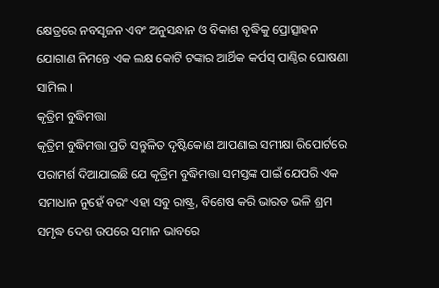କ୍ଷେତ୍ରରେ ନବସୃଜନ ଏବଂ ଅନୁସନ୍ଧାନ ଓ ବିକାଶ ବୃଦ୍ଧିକୁ ପ୍ରୋତ୍ସାହନ ଯୋଗାଣ ନିମନ୍ତେ ଏକ ଲକ୍ଷ କୋଟି ଟଙ୍କାର ଆର୍ଥିକ କର୍ପସ୍ ପାଣ୍ଠିର ଘୋଷଣା ସାମିଲ ।
କୃତ୍ରିମ ବୁଦ୍ଧିମତ୍ତା
କୃତ୍ରିମ ବୁଦ୍ଧିମତ୍ତା ପ୍ରତି ସନ୍ତୁଳିତ ଦୃଷ୍ଟିକୋଣ ଆପଣାଇ ସମୀକ୍ଷା ରିପୋର୍ଟରେ ପରାମର୍ଶ ଦିଆଯାଇଛି ଯେ କୃତ୍ରିମ ବୁଦ୍ଧିମତ୍ତା ସମସ୍ତଙ୍କ ପାଇଁ ଯେପରି ଏକ ସମାଧାନ ନୁହେଁ ବରଂ ଏହା ସବୁ ରାଷ୍ଟ୍ର, ବିଶେଷ କରି ଭାରତ ଭଳି ଶ୍ରମ ସମୃଦ୍ଧ ଦେଶ ଉପରେ ସମାନ ଭାବରେ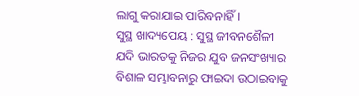ଲାଗୁ କରାଯାଇ ପାରିବନାହିଁ ।
ସୁସ୍ଥ ଖାଦ୍ୟପେୟ : ସୁସ୍ଥ ଜୀବନଶୈଳୀ
ଯଦି ଭାରତକୁ ନିଜର ଯୁବ ଜନସଂଖ୍ୟାର ବିଶାଳ ସମ୍ଭାବନାରୁ ଫାଇଦା ଉଠାଇବାକୁ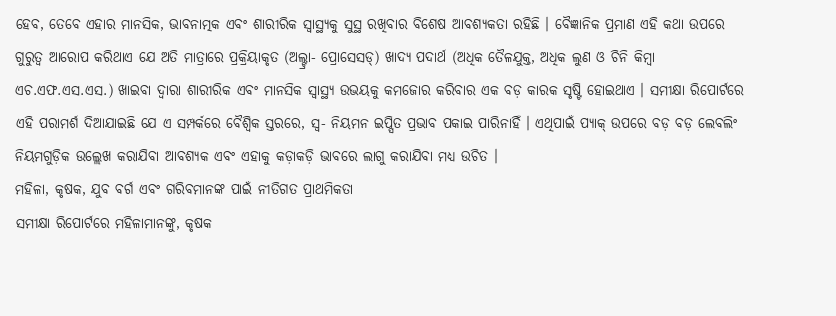ହେବ, ତେବେ ଏହାର ମାନସିକ, ଭାବନାତ୍ମକ ଏବଂ ଶାରୀରିକ ସ୍ୱାସ୍ଥ୍ୟକୁ ସୁସ୍ଥ ରଖିବାର ବିଶେଷ ଆବଶ୍ୟକତା ରହିଛି । ବୈଜ୍ଞାନିକ ପ୍ରମାଣ ଏହି କଥା ଉପରେ ଗୁରୁତ୍ୱ ଆରୋପ କରିଥାଏ ଯେ ଅତି ମାତ୍ରାରେ ପ୍ରକ୍ରିୟାକୃତ (ଅଲ୍ଟ୍ରା- ପ୍ରୋସେସଡ୍) ଖାଦ୍ୟ ପଦାର୍ଥ (ଅଧିକ ତୈଳଯୁକ୍ତ, ଅଧିକ ଲୁଣ ଓ ଚିନି କିମ୍ବା ଏଚ.ଏଫ.ଏସ.ଏସ.) ଖାଇବା ଦ୍ୱାରା ଶାରୀରିକ ଏବଂ ମାନସିକ ସ୍ୱାସ୍ଥ୍ୟ ଉଭୟକୁ କମଜୋର କରିବାର ଏକ ବଡ଼ କାରକ ସୃଷ୍ଟି ହୋଇଥାଏ । ସମୀକ୍ଷା ରିପୋର୍ଟରେ ଏହି ପରାମର୍ଶ ଦିଆଯାଇଛି ଯେ ଏ ସମ୍ପର୍କରେ ବୈଶ୍ୱିକ ସ୍ତରରେ, ସ୍ୱ- ନିୟମନ ଇପ୍ସିତ ପ୍ରଭାବ ପକାଇ ପାରିନାହିଁ । ଏଥିପାଇଁ ପ୍ୟାକ୍ ଉପରେ ବଡ଼ ବଡ଼ ଲେବଲିଂ ନିୟମଗୁଡ଼ିକ ଉଲ୍ଲେଖ କରାଯିବା ଆବଶ୍ୟକ ଏବଂ ଏହାକୁ କଡ଼ାକଡ଼ି ଭାବରେ ଲାଗୁ କରାଯିବା ମଧ୍ୟ ଉଚିତ ।
ମହିଳା, କୃଷକ, ଯୁବ ବର୍ଗ ଏବଂ ଗରିବମାନଙ୍କ ପାଇଁ ନୀତିଗତ ପ୍ରାଥମିକତା
ସମୀକ୍ଷା ରିପୋର୍ଟରେ ମହିଳାମାନଙ୍କୁ, କୃଷକ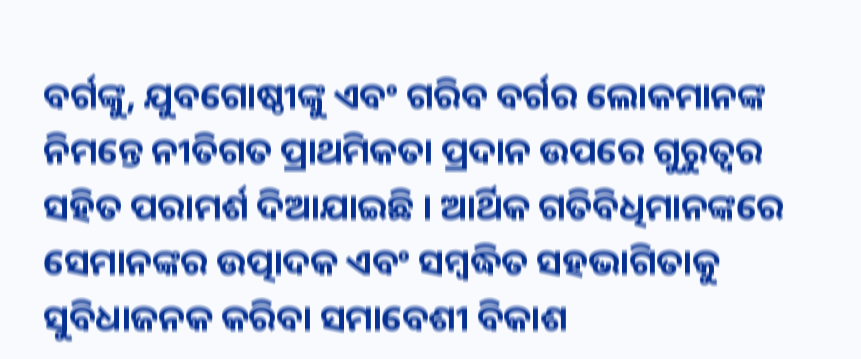ବର୍ଗଙ୍କୁ, ଯୁବଗୋଷ୍ଠୀଙ୍କୁ ଏବଂ ଗରିବ ବର୍ଗର ଲୋକମାନଙ୍କ ନିମନ୍ତେ ନୀତିଗତ ପ୍ରାଥମିକତା ପ୍ରଦାନ ଉପରେ ଗୁରୁତ୍ୱର ସହିତ ପରାମର୍ଶ ଦିଆଯାଇଛି । ଆର୍ଥିକ ଗତିବିଧିମାନଙ୍କରେ ସେମାନଙ୍କର ଉତ୍ପାଦକ ଏବଂ ସମ୍ବଦ୍ଧିତ ସହଭାଗିତାକୁ ସୁବିଧାଜନକ କରିବା ସମାବେଶୀ ବିକାଶ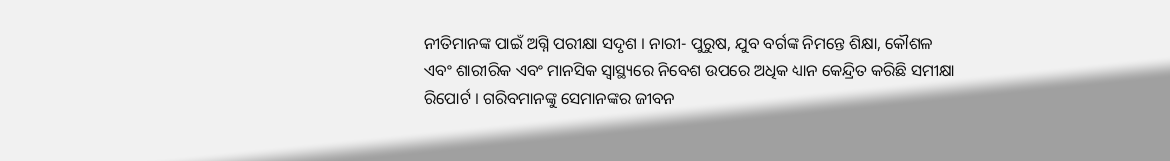ନୀତିମାନଙ୍କ ପାଇଁ ଅଗ୍ନି ପରୀକ୍ଷା ସଦୃଶ । ନାରୀ- ପୁରୁଷ, ଯୁବ ବର୍ଗଙ୍କ ନିମନ୍ତେ ଶିକ୍ଷା, କୌଶଳ ଏବଂ ଶାରୀରିକ ଏବଂ ମାନସିକ ସ୍ୱାସ୍ଥ୍ୟରେ ନିବେଶ ଉପରେ ଅଧିକ ଧ୍ୟାନ କେନ୍ଦ୍ରିତ କରିଛି ସମୀକ୍ଷା ରିପୋର୍ଟ । ଗରିବମାନଙ୍କୁ ସେମାନଙ୍କର ଜୀବନ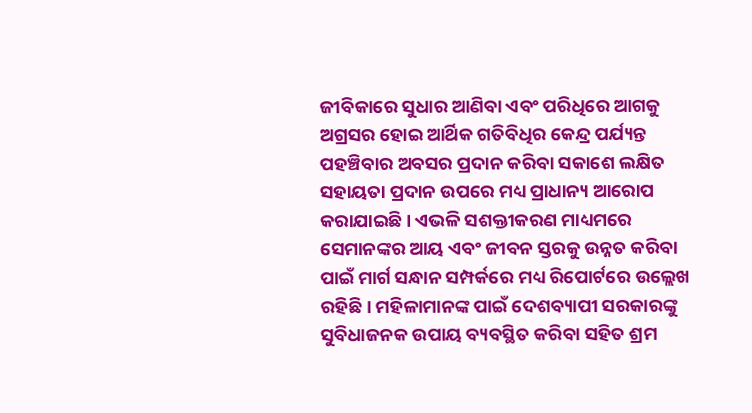ଜୀବିକାରେ ସୁଧାର ଆଣିବା ଏବଂ ପରିଧିରେ ଆଗକୁ ଅଗ୍ରସର ହୋଇ ଆର୍ଥିକ ଗତିବିଧିର କେନ୍ଦ୍ର ପର୍ଯ୍ୟନ୍ତ ପହଞ୍ଚିବାର ଅବସର ପ୍ରଦାନ କରିବା ସକାଶେ ଲକ୍ଷିତ ସହାୟତା ପ୍ରଦାନ ଉପରେ ମଧ୍ୟ ପ୍ରାଧାନ୍ୟ ଆରୋପ କରାଯାଇଛି । ଏଭଳି ସଶକ୍ତୀକରଣ ମାଧ୍ୟମରେ ସେମାନଙ୍କର ଆୟ ଏବଂ ଜୀବନ ସ୍ତରକୁ ଉନ୍ନତ କରିବା ପାଇଁ ମାର୍ଗ ସନ୍ଧାନ ସମ୍ପର୍କରେ ମଧ୍ୟ ରିପୋର୍ଟରେ ଉଲ୍ଲେଖ ରହିଛି । ମହିଳାମାନଙ୍କ ପାଇଁ ଦେଶବ୍ୟାପୀ ସରକାରଙ୍କୁ ସୁବିଧାଜନକ ଉପାୟ ବ୍ୟବସ୍ଥିତ କରିବା ସହିତ ଶ୍ରମ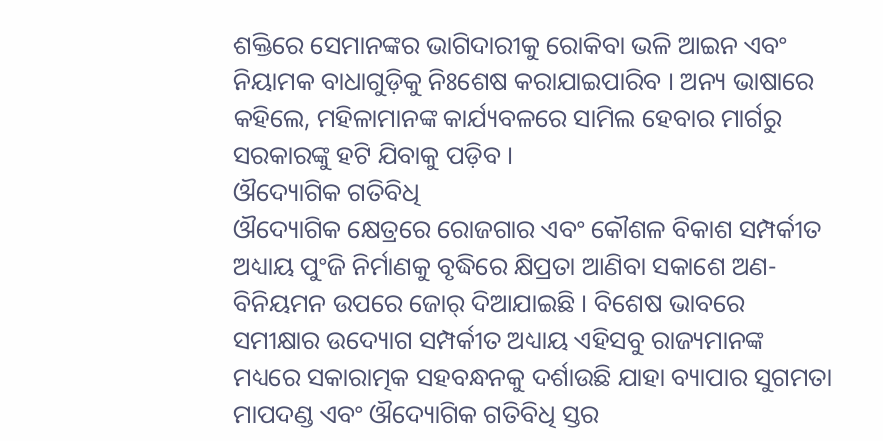ଶକ୍ତିରେ ସେମାନଙ୍କର ଭାଗିଦାରୀକୁ ରୋକିବା ଭଳି ଆଇନ ଏବଂ ନିୟାମକ ବାଧାଗୁଡ଼ିକୁ ନିଃଶେଷ କରାଯାଇପାରିବ । ଅନ୍ୟ ଭାଷାରେ କହିଲେ, ମହିଳାମାନଙ୍କ କାର୍ଯ୍ୟବଳରେ ସାମିଲ ହେବାର ମାର୍ଗରୁ ସରକାରଙ୍କୁ ହଟି ଯିବାକୁ ପଡ଼ିବ ।
ଔଦ୍ୟୋଗିକ ଗତିବିଧି
ଔଦ୍ୟୋଗିକ କ୍ଷେତ୍ରରେ ରୋଜଗାର ଏବଂ କୌଶଳ ବିକାଶ ସମ୍ପର୍କୀତ ଅଧ୍ୟାୟ ପୁଂଜି ନିର୍ମାଣକୁ ବୃଦ୍ଧିରେ କ୍ଷିପ୍ରତା ଆଣିବା ସକାଶେ ଅଣ- ବିନିୟମନ ଉପରେ ଜୋର୍ ଦିଆଯାଇଛି । ବିଶେଷ ଭାବରେ ସମୀକ୍ଷାର ଉଦ୍ୟୋଗ ସମ୍ପର୍କୀତ ଅଧ୍ୟାୟ ଏହିସବୁ ରାଜ୍ୟମାନଙ୍କ ମଧ୍ୟରେ ସକାରାତ୍ମକ ସହବନ୍ଧନକୁ ଦର୍ଶାଉଛି ଯାହା ବ୍ୟାପାର ସୁଗମତା ମାପଦଣ୍ଡ ଏବଂ ଔଦ୍ୟୋଗିକ ଗତିବିଧି ସ୍ତର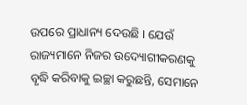ଉପରେ ପ୍ରାଧାନ୍ୟ ଦେଉଛି । ଯେଉଁ ରାଜ୍ୟମାନେ ନିଜର ଉଦ୍ୟୋଗୀକରଣକୁ ବୃଦ୍ଧି କରିବାକୁ ଇଚ୍ଛା କରୁଛନ୍ତି, ସେମାନେ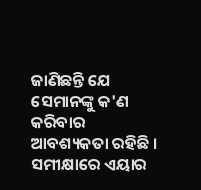ଜାଣିଛନ୍ତି ଯେ ସେମାନଙ୍କୁ କ'ଣ କରିବାର ଆବଶ୍ୟକତା ରହିଛି ।
ସମୀକ୍ଷାରେ ଏୟାର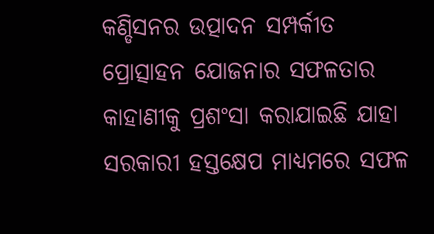କଣ୍ଡିସନର ଉତ୍ପାଦନ ସମ୍ପର୍କୀତ ପ୍ରୋତ୍ସାହନ ଯୋଜନାର ସଫଳତାର କାହାଣୀକୁ ପ୍ରଶଂସା କରାଯାଇଛି ଯାହା ସରକାରୀ ହସ୍ତକ୍ଷେପ ମାଧ୍ୟମରେ ସଫଳ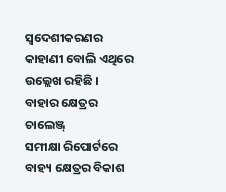ସ୍ୱଦେଶୀକରଣର କାହାଣୀ ବୋଲି ଏଥିରେ ଉଲ୍ଲେଖ ରହିଛି ।
ବାହାର କ୍ଷେତ୍ରର ଚାଲେଞ୍ଜ୍
ସମୀକ୍ଷା ରିପୋର୍ଟରେ ବାହ୍ୟ କ୍ଷେତ୍ରର ବିକାଶ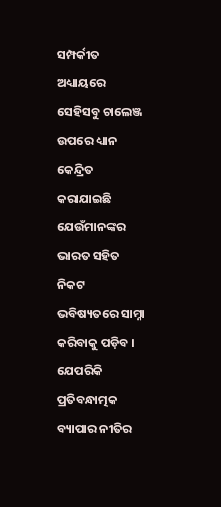ସମ୍ପର୍କୀତ ଅଧ୍ୟାୟରେ ସେହିସବୁ ଚାଲେଞ୍ଜ ଉପରେ ଧ୍ୟାନ କେନ୍ଦ୍ରିତ କରାଯାଇଛି ଯେଉଁମାନଙ୍କର ଭାରତ ସହିତ ନିକଟ ଭବିଷ୍ୟତରେ ସାମ୍ନା କରିବାକୁ ପଡ଼ିବ । ଯେପରିକି ପ୍ରତିବନ୍ଧାତ୍ମକ ବ୍ୟାପାର ନୀତିର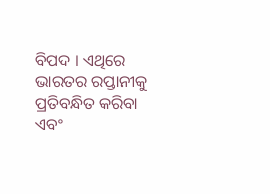ବିପଦ । ଏଥିରେ ଭାରତର ରପ୍ତାନୀକୁ ପ୍ରତିବନ୍ଧିତ କରିବା ଏବଂ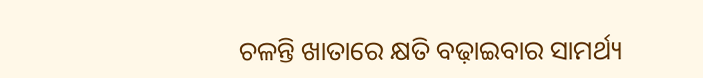ଚଳନ୍ତି ଖାତାରେ କ୍ଷତି ବଢ଼ାଇବାର ସାମର୍ଥ୍ୟ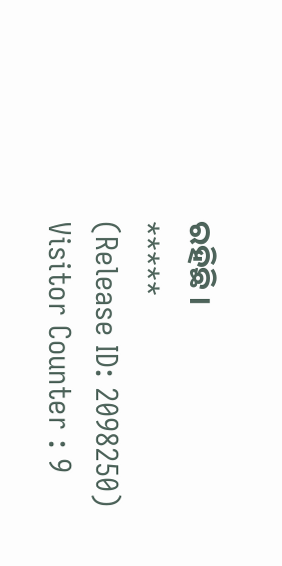ରହିଛି ।
*****
(Release ID: 2098250)
Visitor Counter : 9